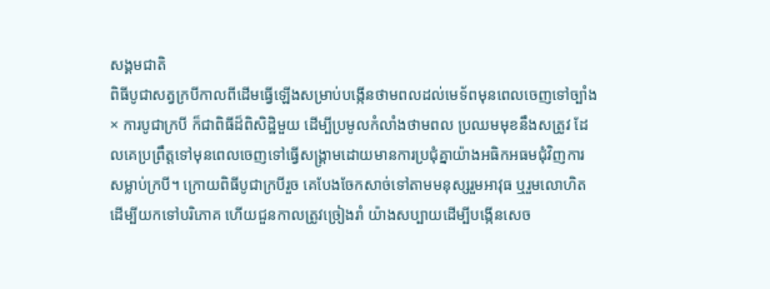សង្គមជាតិ
ពិធីបូជាសត្វក្របីកាលពីដើមធ្វើឡើងសម្រាប់បង្កើនថាមពលដល់មេទ័ពមុនពេលចេញទៅច្បាំង
× ការបូជាក្របី ក៏ជាពិធីដ៏ពិសិដ្ឋិមួយ ដើម្បីប្រមូលកំលាំងថាមពល ប្រឈមមុខនឹងសត្រូវ ដែលគេប្រព្រឹត្តទៅមុនពេលចេញទៅធ្វើសង្គ្រាមដោយមានការប្រជុំគ្នាយ៉ាងអធិកអធមជុំវិញការសម្លាប់ក្របី។ ក្រោយពិធីបូជាក្របីរួច គេបែងចែកសាច់ទៅតាមមនុស្សរួមអាវុធ ឬរួមលោហិត ដើម្បីយកទៅបរិភោគ ហើយជួនកាលត្រូវច្រៀងរាំ យ៉ាងសប្បាយដើម្បីបង្កើនសេច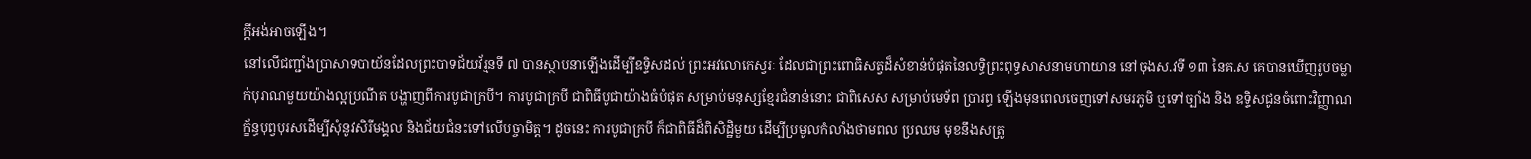ក្តីអង់អាចឡើង។
នៅលើជញ្ជាំងប្រាសាទបាយ័នដែលព្រះបាទជ័យវ័រ្មនទី ៧ បានស្ថាបនាឡើងដើម្បីឧទ្ទិសដល់ ព្រះអវលោកេស្វរៈ ដែលជាព្រះពោធិសត្វដ៏សំខាន់បំផុតនៃលទ្ធិព្រះពុទ្ធសាសនាមហាយាន នៅចុងស.វទី ១៣ នៃគ.ស គេបានឃើញរូបចម្លាក់បុរាណមួយយ៉ាងល្អប្រណីត បង្ហាញពីការបូជាក្របី។ ការបូជាក្របី ជាពិធីបូជាយ៉ាងធំបំផុត សម្រាប់មនុស្សខ្មែរជំនាន់នោះ ជាពិសេស សម្រាប់មេទ័ព ប្រារព្ធ ឡើងមុនពេលចេញទៅសមរភូមិ ឬទៅច្បាំង និង ឧទ្ទិសជូនចំពោះវិញ្ញាណក្ខ័ន្ធបុព្វបុរសដើម្បីសុំនូវសិរីមង្គល និងជ័យជំនះទៅលើបច្ចាមិត្ត។ ដូចនេះ ការបូជាក្របី ក៏ជាពិធីដ៏ពិសិដ្ឋិមួយ ដើម្បីប្រមូលកំលាំងថាមពល ប្រឈម មុខនឹងសត្រូ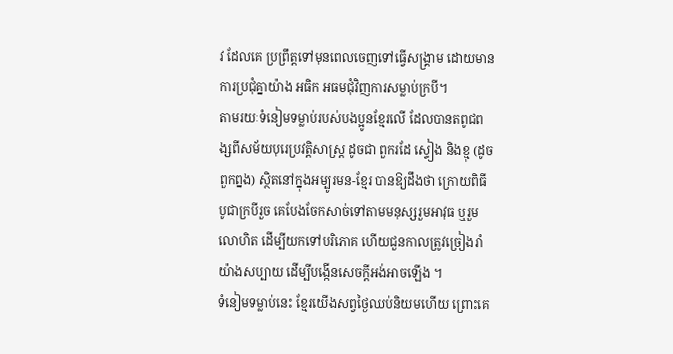វ ដែលគេ ប្រព្រឹត្តទៅមុនពេលចេញទៅធ្វើសង្គ្រាម ដោយមានការប្រជុំគ្នាយ៉ាង អធិក អធមជុំវិញការសម្លាប់ក្របី។
តាមរយៈទំនៀមទម្លាប់របស់បងប្អូនខ្មែរលើ ដែលបានតពូជពង្សពីសម័យបុរេប្រវត្តិសាស្ត្រ ដូចជា ពួករដែ ស្ទៀង និងខ្មុ (ដូចពួកព្នង) ស្ថិតនៅក្នុងអម្បូរមន-ខ្មែរ បានឱ្យដឹងថា ក្រោយពិធីបូជាក្របីរួច គេបែងចែកសាច់ទៅតាមមនុស្សរួមអាវុធ ឬរួមលោហិត ដើម្បីយកទៅបរិភោគ ហើយជួនកាលត្រូវច្រៀងរាំ យ៉ាងសប្បាយ ដើម្បីបង្កើនសេចក្តីអង់អាចឡើង ។
ទំនៀមទម្លាប់នេះ ខ្មែរយើងសព្វថ្ងៃឈប់និយមហើយ ព្រោះគេ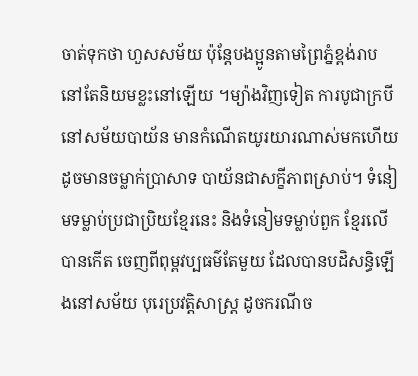ចាត់ទុកថា ហួសសម័យ ប៉ុន្តែបងប្អូនតាមព្រៃភ្នំខ្ពង់រាប នៅតែនិយមខ្លះនៅឡើយ ។ម្យ៉ាងវិញទៀត ការបូជាក្របី នៅសម័យបាយ័ន មានកំណើតយូរយារណាស់មកហើយ ដូចមានចម្លាក់ប្រាសាទ បាយ័នជាសក្ខីភាពស្រាប់។ ទំនៀមទម្លាប់ប្រជាប្រិយខ្មែរនេះ និងទំនៀមទម្លាប់ពួក ខ្មែរលើបានកើត ចេញពីពុម្ពវប្បធម៌តែមួយ ដែលបានបដិសន្ធិឡើងនៅសម័យ បុរេប្រវត្តិសាស្ត្រ ដូចករណីច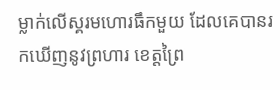ម្លាក់លើស្គរមហោរធឹកមួយ ដែលគេបានរកឃើញនូវព្រហារ ខេត្តព្រៃ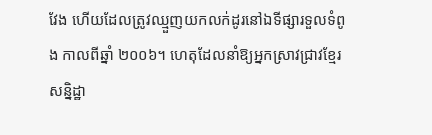វែង ហើយដែលត្រូវឈ្មួញយកលក់ដូរនៅឯទីផ្សារទួលទំពូង កាលពីឆ្នាំ ២០០៦។ ហេតុដែលនាំឱ្យអ្នកស្រាវជ្រាវខ្មែរសន្និដ្ឋា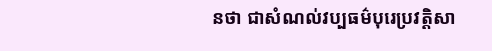នថា ជាសំណល់វប្បធម៌បុរេប្រវត្តិសា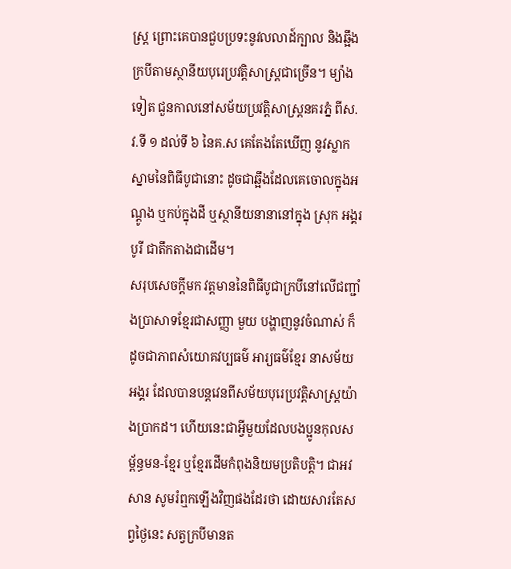ស្ត្រ ព្រោះគេបានជួបប្រទះនូវលលាដ៍ក្បាល និងឆ្អឹងក្របីតាមស្ថានីយបុរេប្រវត្តិសាស្ត្រជាច្រើន។ ម្យ៉ាងទៀត ជួនកាលនៅសម័យប្រវត្តិសាស្ត្រនគរភ្នំ ពីស.វ.ទី ១ ដល់ទី ៦ នៃគ.ស គេតែងតែឃើញ នូវស្លាកស្នាមនៃពិធីបូជានោះ ដូចជាឆ្អឹងដែលគេចោលក្នុងអណ្តូង ឬកប់ក្នុងដី ឬស្ថានីយនានានៅក្នុង ស្រុក អង្គរបូរី ជាតឹកតាងជាដើម។
សរុបសេចក្តីមក វត្តមាននៃពិធីបូជាក្របីនៅលើជញ្ជាំងប្រាសាទខ្មែរជាសញ្ញា មួយ បង្ហាញនូវចំណាស់ ក៏ដូចជាភាពសំយោគវប្បធម៌ អារ្យធម៌ខ្មែរ នាសម័យអង្គរ ដែលបានបន្តវេនពីសម័យបុរេប្រវត្តិសាស្ត្រយ៉ាងប្រាកដ។ ហើយនេះជាអ្វីមួយដែលបងប្អូនកុលសម្ព័ន្ធមន-ខ្មែរ ឬខ្មែរដើមកំពុងនិយមប្រតិបត្តិ។ ជាអវសាន សូមរំឮកឡើងវិញផងដែរថា ដោយសារតែសព្វថ្ងៃនេះ សត្វក្របីមានត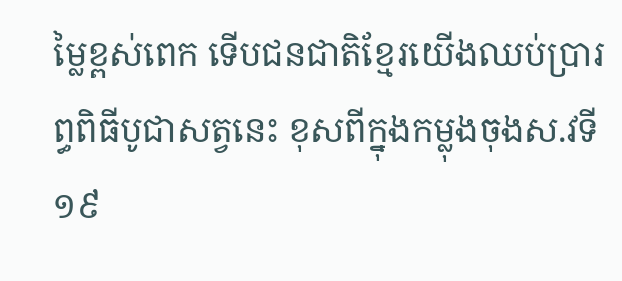ម្លៃខ្ពស់ពេក ទើបជនជាតិខ្មែរយើងឈប់ប្រារព្ធពិធីបូជាសត្វនេះ ខុសពីក្នុងកម្លុងចុងស.វទី១៩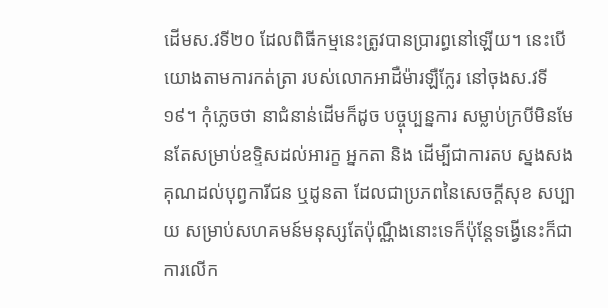ដើមស.វទី២០ ដែលពិធីកម្មនេះត្រូវបានប្រារព្ធនៅឡើយ។ នេះបើយោងតាមការកត់ត្រា របស់លោកអាដឺម៉ារឡឺក្លែរ នៅចុងស.វទី១៩។ កុំភ្លេចថា នាជំនាន់ដើមក៏ដូច បច្ចុប្បន្នការ សម្លាប់ក្របីមិនមែនតែសម្រាប់ឧទ្ទិសដល់អារក្ខ អ្នកតា និង ដើម្បីជាការតប ស្នងសងគុណដល់បុព្វការីជន ឬដូនតា ដែលជាប្រភពនៃសេចក្តីសុខ សប្បាយ សម្រាប់សហគមន៍មនុស្សតែប៉ុណ្ណឹងនោះទេក៏ប៉ុន្តែទង្វើនេះក៏ជាការលើក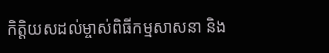កិត្តិយសដល់ម្ចាស់ពិធីកម្មសាសនា និង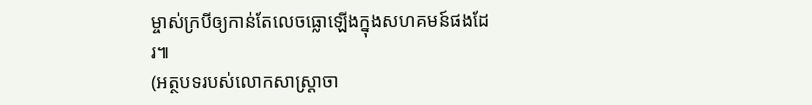ម្ចាស់ក្របីឲ្យកាន់តែលេចធ្លោឡើងក្នុងសហគមន៍ផងដែរ៕
(អត្ថបទរបស់លោកសាស្ត្រាចា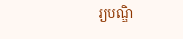រ្យបណ្ឌិ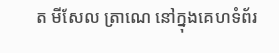ត មីសែល ត្រាណេ នៅក្នុងគេហទំព័រ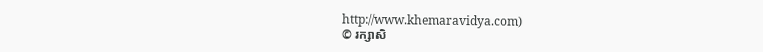http://www.khemaravidya.com)
© រក្សាសិ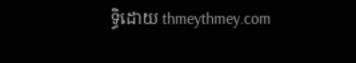ទ្ធិដោយ thmeythmey.com